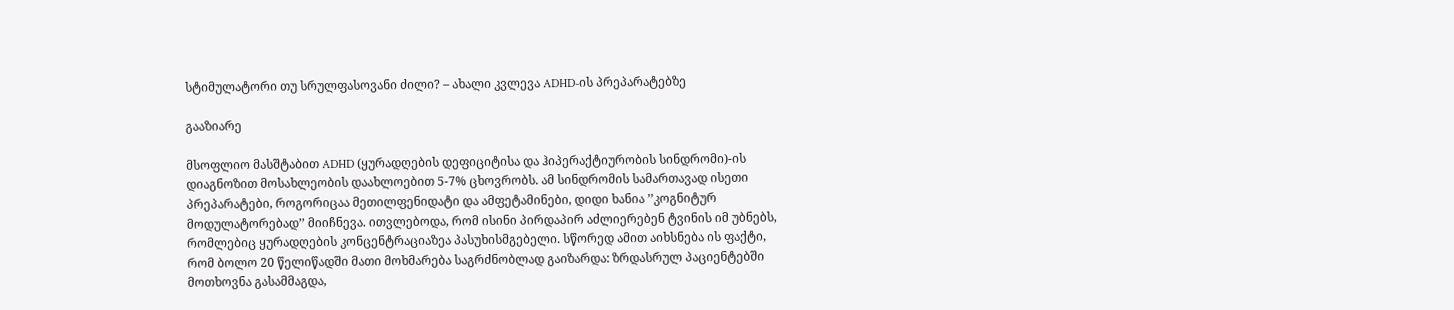სტიმულატორი თუ სრულფასოვანი ძილი? – ახალი კვლევა ADHD-ის პრეპარატებზე

გააზიარე

მსოფლიო მასშტაბით ADHD (ყურადღების დეფიციტისა და ჰიპერაქტიურობის სინდრომი)-ის დიაგნოზით მოსახლეობის დაახლოებით 5-7% ცხოვრობს. ამ სინდრომის სამართავად ისეთი პრეპარატები, როგორიცაა მეთილფენიდატი და ამფეტამინები, დიდი ხანია ’’კოგნიტურ მოდულატორებად’’ მიიჩნევა. ითვლებოდა, რომ ისინი პირდაპირ აძლიერებენ ტვინის იმ უბნებს, რომლებიც ყურადღების კონცენტრაციაზეა პასუხისმგებელი. სწორედ ამით აიხსნება ის ფაქტი, რომ ბოლო 20 წელიწადში მათი მოხმარება საგრძნობლად გაიზარდა: ზრდასრულ პაციენტებში მოთხოვნა გასამმაგდა,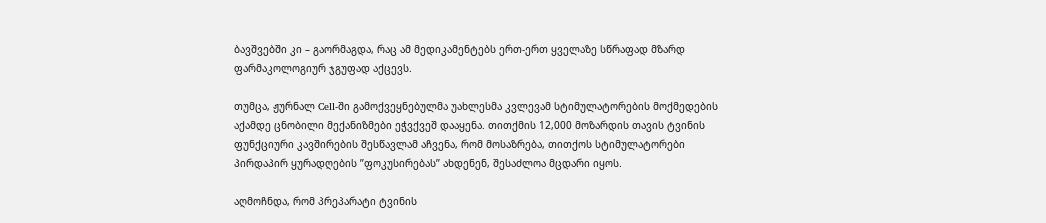ბავშვებში კი – გაორმაგდა, რაც ამ მედიკამენტებს ერთ-ერთ ყველაზე სწრაფად მზარდ ფარმაკოლოგიურ ჯგუფად აქცევს.

თუმცა, ჟურნალ Cell-ში გამოქვეყნებულმა უახლესმა კვლევამ სტიმულატორების მოქმედების აქამდე ცნობილი მექანიზმები ეჭვქვეშ დააყენა. თითქმის 12,000 მოზარდის თავის ტვინის ფუნქციური კავშირების შესწავლამ აჩვენა, რომ მოსაზრება, თითქოს სტიმულატორები პირდაპირ ყურადღების ’’ფოკუსირებას’’ ახდენენ, შესაძლოა მცდარი იყოს.

აღმოჩნდა, რომ პრეპარატი ტვინის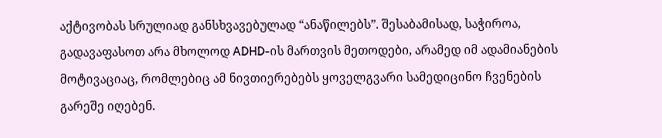აქტივობას სრულიად განსხვავებულად “ანაწილებს”. შესაბამისად, საჭიროა, გადავაფასოთ არა მხოლოდ ADHD-ის მართვის მეთოდები, არამედ იმ ადამიანების მოტივაციაც, რომლებიც ამ ნივთიერებებს ყოველგვარი სამედიცინო ჩვენების გარეშე იღებენ.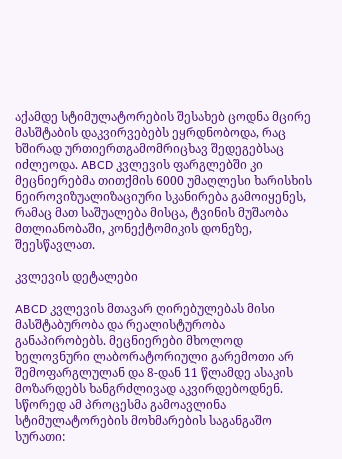აქამდე სტიმულატორების შესახებ ცოდნა მცირე მასშტაბის დაკვირვებებს ეყრდნობოდა, რაც ხშირად ურთიერთგამომრიცხავ შედეგებსაც იძლეოდა. ABCD კვლევის ფარგლებში კი მეცნიერებმა თითქმის 6000 უმაღლესი ხარისხის ნეიროვიზუალიზაციური სკანირება გამოიყენეს, რამაც მათ საშუალება მისცა, ტვინის მუშაობა მთლიანობაში, კონექტომიკის დონეზე, შეესწავლათ.

კვლევის დეტალები

ABCD კვლევის მთავარ ღირებულებას მისი მასშტაბურობა და რეალისტურობა განაპირობებს. მეცნიერები მხოლოდ ხელოვნური ლაბორატორიული გარემოთი არ შემოფარგლულან და 8-დან 11 წლამდე ასაკის მოზარდებს ხანგრძლივად აკვირდებოდნენ. სწორედ ამ პროცესმა გამოავლინა სტიმულატორების მოხმარების საგანგაშო სურათი: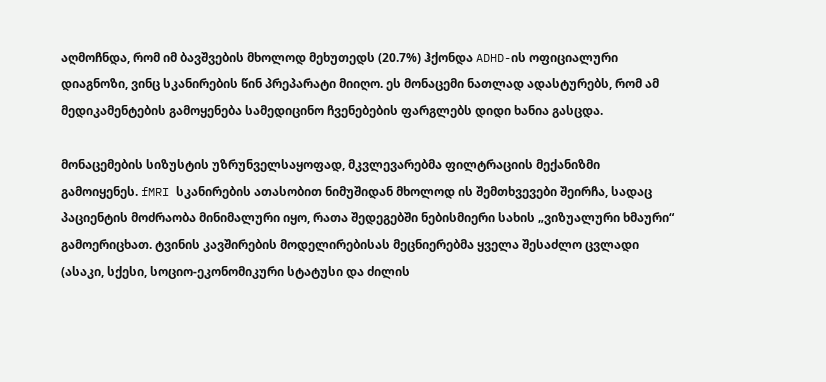აღმოჩნდა, რომ იმ ბავშვების მხოლოდ მეხუთედს (20.7%) ჰქონდა ADHD-ის ოფიციალური დიაგნოზი, ვინც სკანირების წინ პრეპარატი მიიღო. ეს მონაცემი ნათლად ადასტურებს, რომ ამ მედიკამენტების გამოყენება სამედიცინო ჩვენებების ფარგლებს დიდი ხანია გასცდა.

მონაცემების სიზუსტის უზრუნველსაყოფად, მკვლევარებმა ფილტრაციის მექანიზმი გამოიყენეს. fMRI სკანირების ათასობით ნიმუშიდან მხოლოდ ის შემთხვევები შეირჩა, სადაც პაციენტის მოძრაობა მინიმალური იყო, რათა შედეგებში ნებისმიერი სახის „ვიზუალური ხმაური“ გამოერიცხათ. ტვინის კავშირების მოდელირებისას მეცნიერებმა ყველა შესაძლო ცვლადი  (ასაკი, სქესი, სოციო-ეკონომიკური სტატუსი და ძილის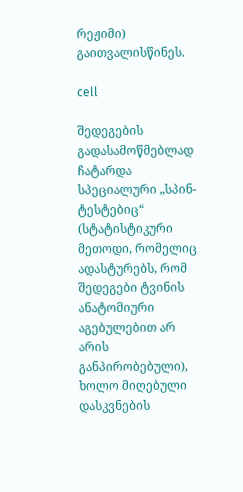რეჟიმი) გაითვალისწინეს.

cell

შედეგების გადასამოწმებლად ჩატარდა სპეციალური „სპინ-ტესტებიც“ (სტატისტიკური მეთოდი, რომელიც ადასტურებს, რომ შედეგები ტვინის ანატომიური აგებულებით არ არის განპირობებული), ხოლო მიღებული დასკვნების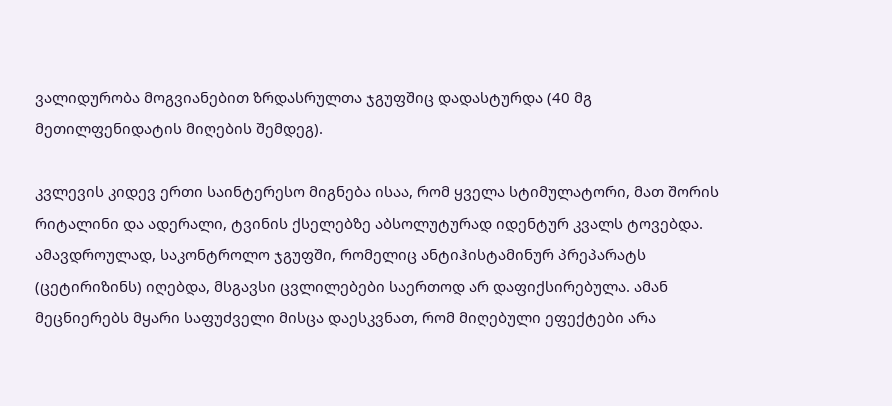ვალიდურობა მოგვიანებით ზრდასრულთა ჯგუფშიც დადასტურდა (40 მგ მეთილფენიდატის მიღების შემდეგ).

კვლევის კიდევ ერთი საინტერესო მიგნება ისაა, რომ ყველა სტიმულატორი, მათ შორის რიტალინი და ადერალი, ტვინის ქსელებზე აბსოლუტურად იდენტურ კვალს ტოვებდა. ამავდროულად, საკონტროლო ჯგუფში, რომელიც ანტიჰისტამინურ პრეპარატს (ცეტირიზინს) იღებდა, მსგავსი ცვლილებები საერთოდ არ დაფიქსირებულა. ამან მეცნიერებს მყარი საფუძველი მისცა დაესკვნათ, რომ მიღებული ეფექტები არა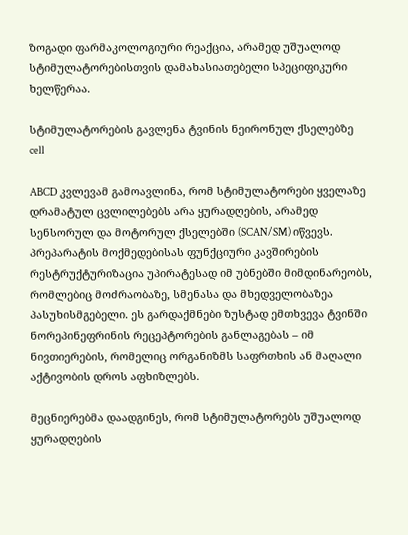ზოგადი ფარმაკოლოგიური რეაქცია, არამედ უშუალოდ სტიმულატორებისთვის დამახასიათებელი სპეციფიკური ხელწერაა.

სტიმულატორების გავლენა ტვინის ნეირონულ ქსელებზე
cell

ABCD კვლევამ გამოავლინა, რომ სტიმულატორები ყველაზე დრამატულ ცვლილებებს არა ყურადღების, არამედ სენსორულ და მოტორულ ქსელებში (SCAN/SM) იწვევს. პრეპარატის მოქმედებისას ფუნქციური კავშირების რესტრუქტურიზაცია უპირატესად იმ უბნებში მიმდინარეობს, რომლებიც მოძრაობაზე, სმენასა და მხედველობაზეა პასუხისმგებელი. ეს გარდაქმნები ზუსტად ემთხვევა ტვინში ნორეპინეფრინის რეცეპტორების განლაგებას – იმ ნივთიერების, რომელიც ორგანიზმს საფრთხის ან მაღალი აქტივობის დროს აფხიზლებს.

მეცნიერებმა დაადგინეს, რომ სტიმულატორებს უშუალოდ ყურადღების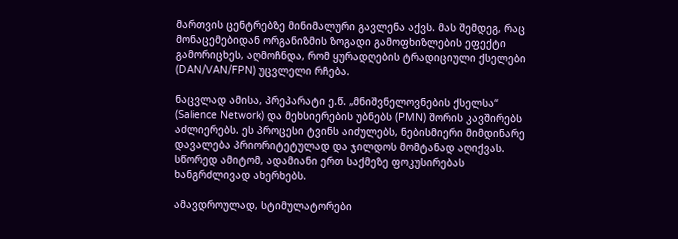მართვის ცენტრებზე მინიმალური გავლენა აქვს. მას შემდეგ, რაც მონაცემებიდან ორგანიზმის ზოგადი გამოფხიზლების ეფექტი გამორიცხეს, აღმოჩნდა, რომ ყურადღების ტრადიციული ქსელები  (DAN/VAN/FPN) უცვლელი რჩება.

ნაცვლად ამისა, პრეპარატი ე.წ. „მნიშვნელოვნების ქსელსა“ (Salience Network) და მეხსიერების უბნებს (PMN) შორის კავშირებს აძლიერებს. ეს პროცესი ტვინს აიძულებს, ნებისმიერი მიმდინარე დავალება პრიორიტეტულად და ჯილდოს მომტანად აღიქვას. სწორედ ამიტომ, ადამიანი ერთ საქმეზე ფოკუსირებას ხანგრძლივად ახერხებს.

ამავდროულად, სტიმულატორები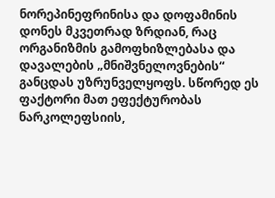ნორეპინეფრინისა და დოფამინის დონეს მკვეთრად ზრდიან, რაც ორგანიზმის გამოფხიზლებასა და დავალების „მნიშვნელოვნების“ განცდას უზრუნველყოფს. სწორედ ეს ფაქტორი მათ ეფექტურობას ნარკოლეფსიის,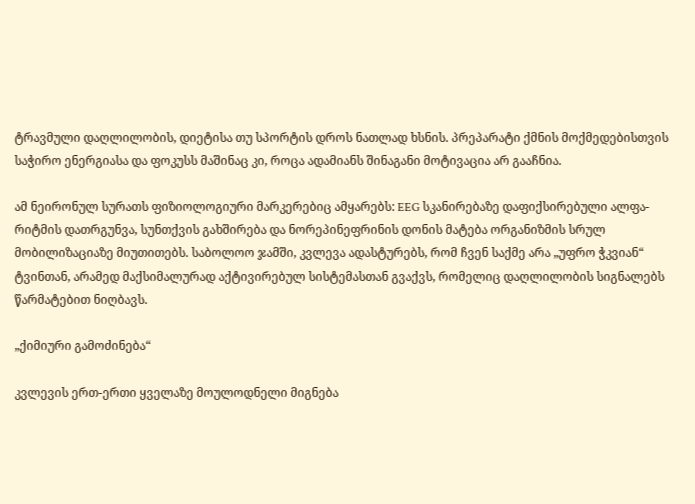ტრავმული დაღლილობის, დიეტისა თუ სპორტის დროს ნათლად ხსნის. პრეპარატი ქმნის მოქმედებისთვის საჭირო ენერგიასა და ფოკუსს მაშინაც კი, როცა ადამიანს შინაგანი მოტივაცია არ გააჩნია.

ამ ნეირონულ სურათს ფიზიოლოგიური მარკერებიც ამყარებს: EEG სკანირებაზე დაფიქსირებული ალფა-რიტმის დათრგუნვა, სუნთქვის გახშირება და ნორეპინეფრინის დონის მატება ორგანიზმის სრულ მობილიზაციაზე მიუთითებს. საბოლოო ჯამში, კვლევა ადასტურებს, რომ ჩვენ საქმე არა „უფრო ჭკვიან“ ტვინთან, არამედ მაქსიმალურად აქტივირებულ სისტემასთან გვაქვს, რომელიც დაღლილობის სიგნალებს წარმატებით ნიღბავს.

„ქიმიური გამოძინება“

კვლევის ერთ-ერთი ყველაზე მოულოდნელი მიგნება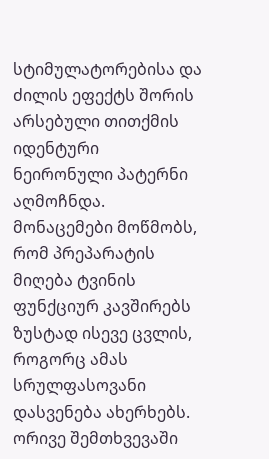სტიმულატორებისა და ძილის ეფექტს შორის არსებული თითქმის იდენტური ნეირონული პატერნი აღმოჩნდა. მონაცემები მოწმობს, რომ პრეპარატის მიღება ტვინის ფუნქციურ კავშირებს ზუსტად ისევე ცვლის, როგორც ამას სრულფასოვანი დასვენება ახერხებს. ორივე შემთხვევაში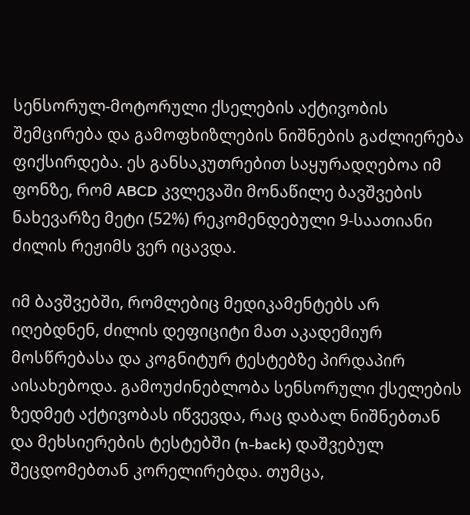სენსორულ-მოტორული ქსელების აქტივობის შემცირება და გამოფხიზლების ნიშნების გაძლიერება ფიქსირდება. ეს განსაკუთრებით საყურადღებოა იმ ფონზე, რომ ABCD კვლევაში მონაწილე ბავშვების ნახევარზე მეტი (52%) რეკომენდებული 9-საათიანი ძილის რეჟიმს ვერ იცავდა.

იმ ბავშვებში, რომლებიც მედიკამენტებს არ იღებდნენ, ძილის დეფიციტი მათ აკადემიურ მოსწრებასა და კოგნიტურ ტესტებზე პირდაპირ აისახებოდა. გამოუძინებლობა სენსორული ქსელების ზედმეტ აქტივობას იწვევდა, რაც დაბალ ნიშნებთან და მეხსიერების ტესტებში (n-back) დაშვებულ შეცდომებთან კორელირებდა. თუმცა,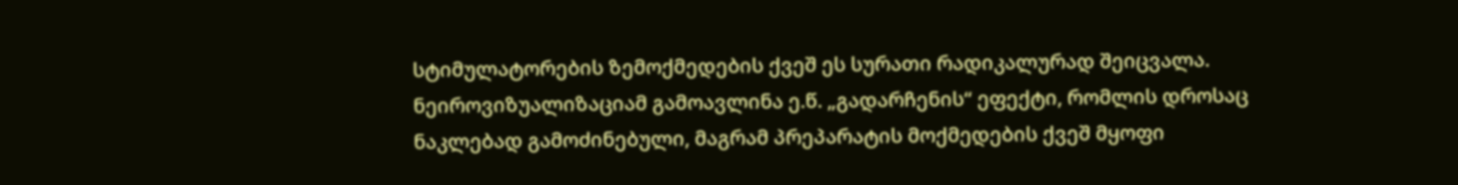სტიმულატორების ზემოქმედების ქვეშ ეს სურათი რადიკალურად შეიცვალა. ნეიროვიზუალიზაციამ გამოავლინა ე.წ. „გადარჩენის“ ეფექტი, რომლის დროსაც ნაკლებად გამოძინებული, მაგრამ პრეპარატის მოქმედების ქვეშ მყოფი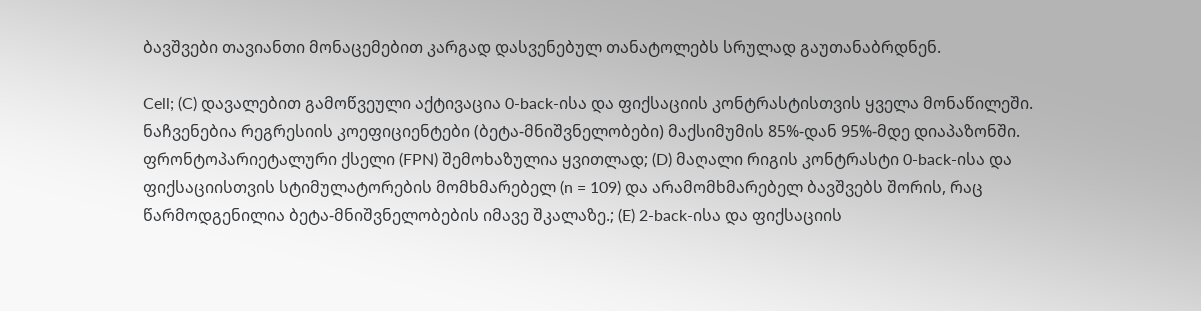ბავშვები თავიანთი მონაცემებით კარგად დასვენებულ თანატოლებს სრულად გაუთანაბრდნენ.

Cell; (C) დავალებით გამოწვეული აქტივაცია 0-back-ისა და ფიქსაციის კონტრასტისთვის ყველა მონაწილეში. ნაჩვენებია რეგრესიის კოეფიციენტები (ბეტა-მნიშვნელობები) მაქსიმუმის 85%-დან 95%-მდე დიაპაზონში. ფრონტოპარიეტალური ქსელი (FPN) შემოხაზულია ყვითლად; (D) მაღალი რიგის კონტრასტი 0-back-ისა და ფიქსაციისთვის სტიმულატორების მომხმარებელ (n = 109) და არამომხმარებელ ბავშვებს შორის, რაც წარმოდგენილია ბეტა-მნიშვნელობების იმავე შკალაზე.; (E) 2-back-ისა და ფიქსაციის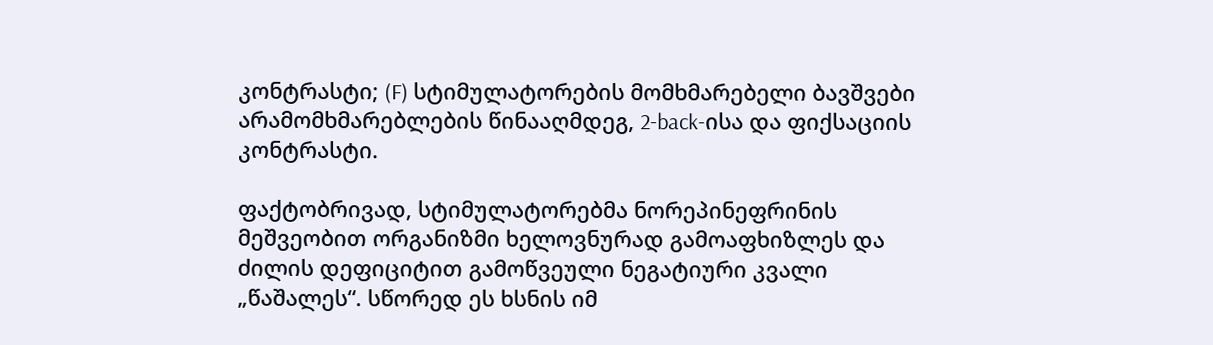კონტრასტი; (F) სტიმულატორების მომხმარებელი ბავშვები არამომხმარებლების წინააღმდეგ, 2-back-ისა და ფიქსაციის კონტრასტი.

ფაქტობრივად, სტიმულატორებმა ნორეპინეფრინის მეშვეობით ორგანიზმი ხელოვნურად გამოაფხიზლეს და ძილის დეფიციტით გამოწვეული ნეგატიური კვალი „წაშალეს“. სწორედ ეს ხსნის იმ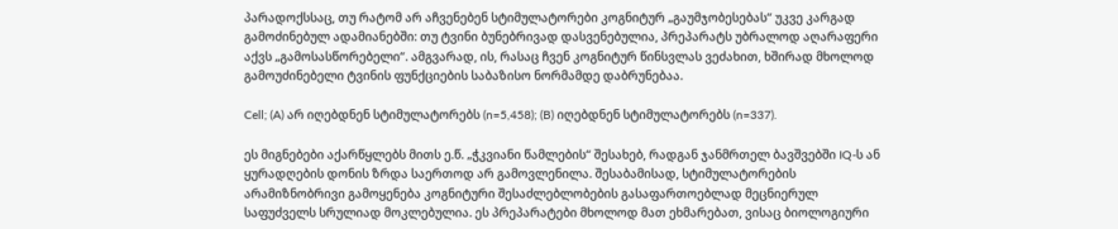პარადოქსსაც, თუ რატომ არ აჩვენებენ სტიმულატორები კოგნიტურ „გაუმჯობესებას“ უკვე კარგად გამოძინებულ ადამიანებში: თუ ტვინი ბუნებრივად დასვენებულია, პრეპარატს უბრალოდ აღარაფერი აქვს „გამოსასწორებელი“. ამგვარად, ის, რასაც ჩვენ კოგნიტურ წინსვლას ვეძახით, ხშირად მხოლოდ გამოუძინებელი ტვინის ფუნქციების საბაზისო ნორმამდე დაბრუნებაა.

Cell; (A) არ იღებდნენ სტიმულატორებს (n=5,458); (B) იღებდნენ სტიმულატორებს (n=337).

ეს მიგნებები აქარწყლებს მითს ე.წ. „ჭკვიანი წამლების“ შესახებ, რადგან ჯანმრთელ ბავშვებში IQ-ს ან ყურადღების დონის ზრდა საერთოდ არ გამოვლენილა. შესაბამისად, სტიმულატორების არამიზნობრივი გამოყენება კოგნიტური შესაძლებლობების გასაფართოებლად მეცნიერულ საფუძველს სრულიად მოკლებულია. ეს პრეპარატები მხოლოდ მათ ეხმარებათ, ვისაც ბიოლოგიური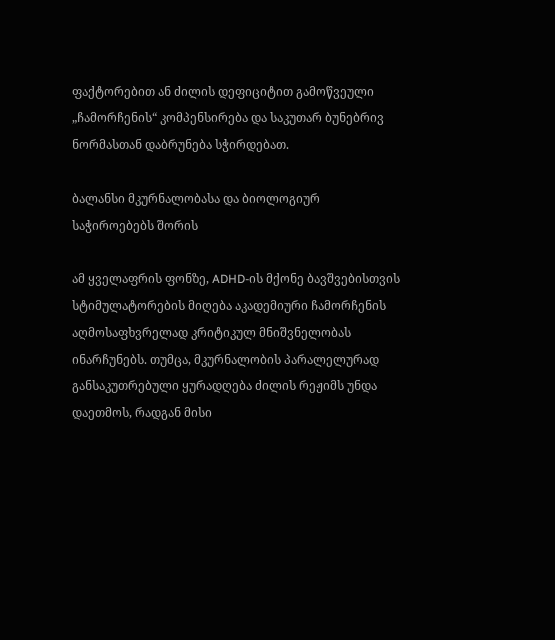ფაქტორებით ან ძილის დეფიციტით გამოწვეული „ჩამორჩენის“ კომპენსირება და საკუთარ ბუნებრივ ნორმასთან დაბრუნება სჭირდებათ.

ბალანსი მკურნალობასა და ბიოლოგიურ საჭიროებებს შორის

ამ ყველაფრის ფონზე, ADHD-ის მქონე ბავშვებისთვის სტიმულატორების მიღება აკადემიური ჩამორჩენის აღმოსაფხვრელად კრიტიკულ მნიშვნელობას ინარჩუნებს. თუმცა, მკურნალობის პარალელურად განსაკუთრებული ყურადღება ძილის რეჟიმს უნდა დაეთმოს, რადგან მისი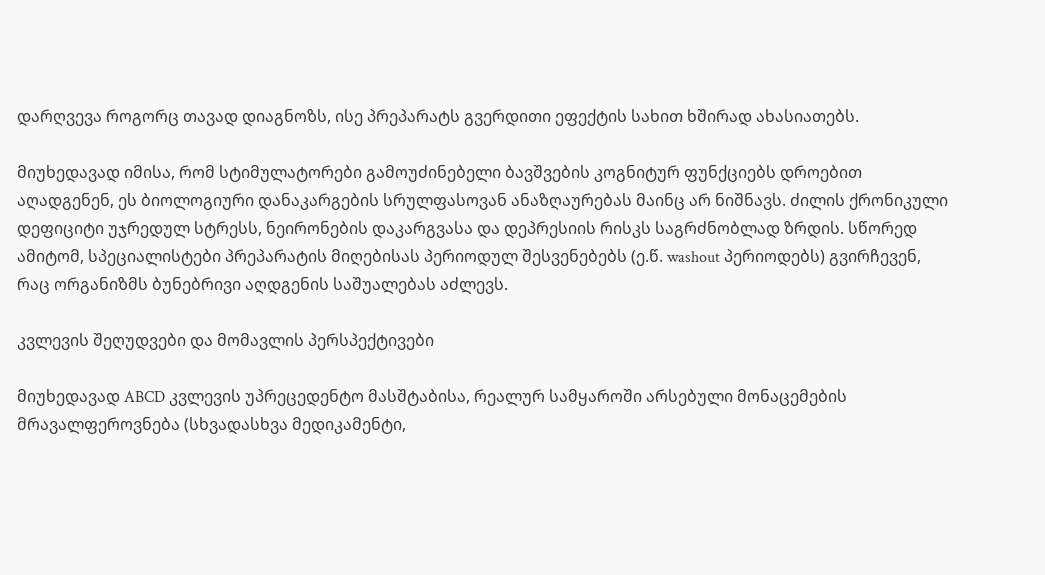დარღვევა როგორც თავად დიაგნოზს, ისე პრეპარატს გვერდითი ეფექტის სახით ხშირად ახასიათებს.

მიუხედავად იმისა, რომ სტიმულატორები გამოუძინებელი ბავშვების კოგნიტურ ფუნქციებს დროებით აღადგენენ, ეს ბიოლოგიური დანაკარგების სრულფასოვან ანაზღაურებას მაინც არ ნიშნავს. ძილის ქრონიკული დეფიციტი უჯრედულ სტრესს, ნეირონების დაკარგვასა და დეპრესიის რისკს საგრძნობლად ზრდის. სწორედ ამიტომ, სპეციალისტები პრეპარატის მიღებისას პერიოდულ შესვენებებს (ე.წ. washout პერიოდებს) გვირჩევენ, რაც ორგანიზმს ბუნებრივი აღდგენის საშუალებას აძლევს.

კვლევის შეღუდვები და მომავლის პერსპექტივები

მიუხედავად ABCD კვლევის უპრეცედენტო მასშტაბისა, რეალურ სამყაროში არსებული მონაცემების მრავალფეროვნება (სხვადასხვა მედიკამენტი,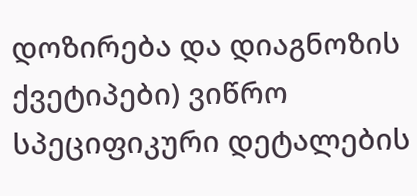დოზირება და დიაგნოზის ქვეტიპები) ვიწრო სპეციფიკური დეტალების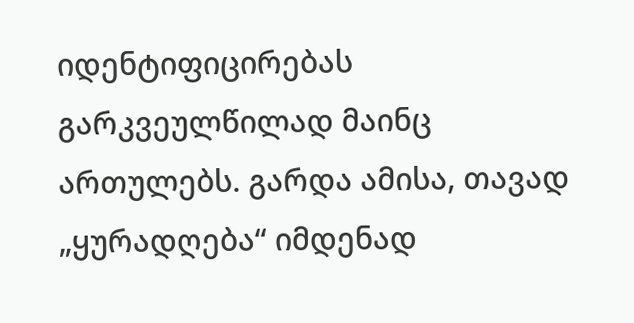იდენტიფიცირებას გარკვეულწილად მაინც ართულებს. გარდა ამისა, თავად „ყურადღება“ იმდენად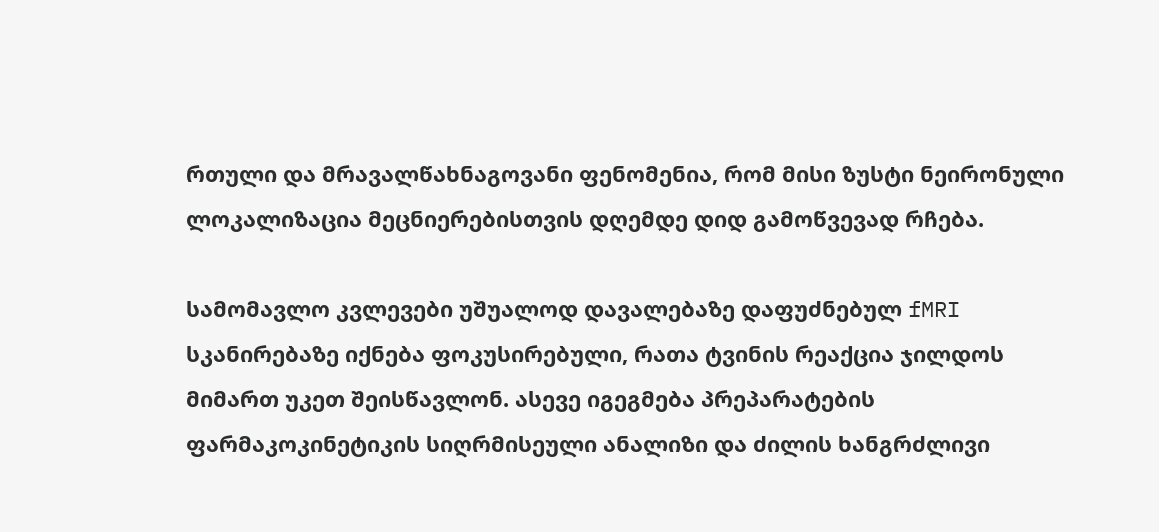რთული და მრავალწახნაგოვანი ფენომენია, რომ მისი ზუსტი ნეირონული ლოკალიზაცია მეცნიერებისთვის დღემდე დიდ გამოწვევად რჩება.

სამომავლო კვლევები უშუალოდ დავალებაზე დაფუძნებულ fMRI სკანირებაზე იქნება ფოკუსირებული, რათა ტვინის რეაქცია ჯილდოს მიმართ უკეთ შეისწავლონ. ასევე იგეგმება პრეპარატების ფარმაკოკინეტიკის სიღრმისეული ანალიზი და ძილის ხანგრძლივი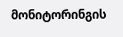მონიტორინგის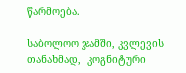წარმოება.

საბოლოო ჯამში, კვლევის თანახმად,  კოგნიტური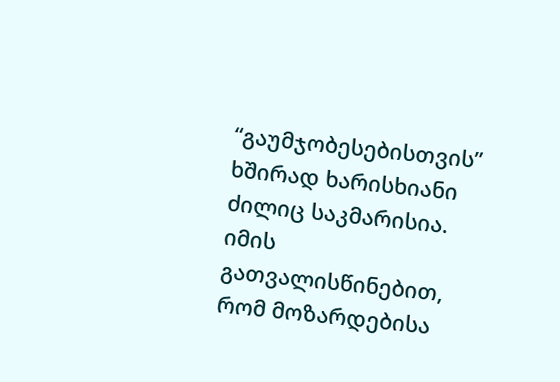“გაუმჯობესებისთვის” ხშირად ხარისხიანი ძილიც საკმარისია. იმის გათვალისწინებით, რომ მოზარდებისა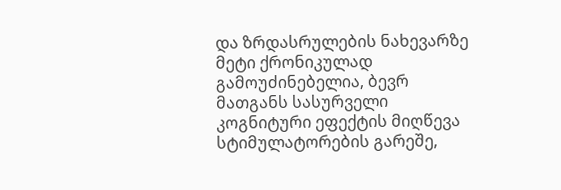და ზრდასრულების ნახევარზე მეტი ქრონიკულად გამოუძინებელია, ბევრ მათგანს სასურველი კოგნიტური ეფექტის მიღწევა სტიმულატორების გარეშე,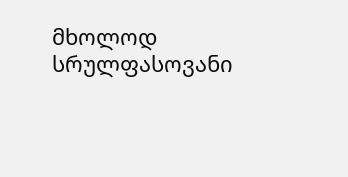მხოლოდ სრულფასოვანი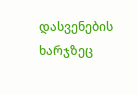დასვენების ხარჯზეც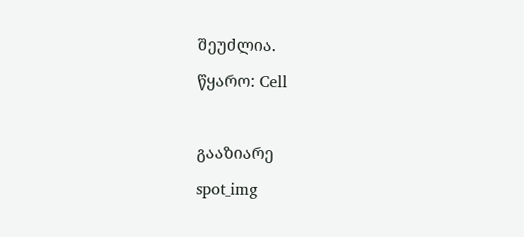შეუძლია.

წყარო: Cell



გააზიარე

spot_img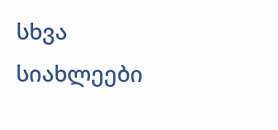სხვა სიახლეები